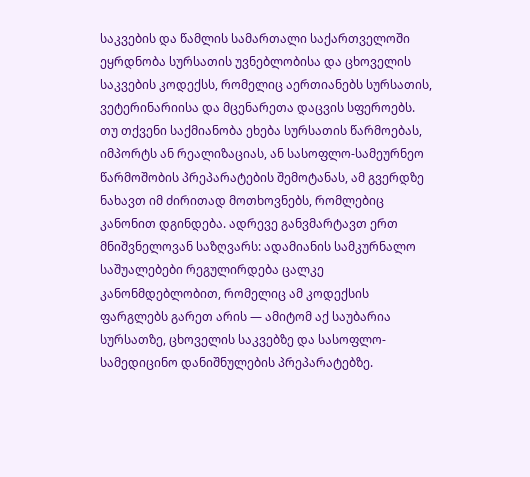საკვების და წამლის სამართალი საქართველოში ეყრდნობა სურსათის უვნებლობისა და ცხოველის საკვების კოდექსს, რომელიც აერთიანებს სურსათის, ვეტერინარიისა და მცენარეთა დაცვის სფეროებს. თუ თქვენი საქმიანობა ეხება სურსათის წარმოებას, იმპორტს ან რეალიზაციას, ან სასოფლო-სამეურნეო წარმოშობის პრეპარატების შემოტანას, ამ გვერდზე ნახავთ იმ ძირითად მოთხოვნებს, რომლებიც კანონით დგინდება. ადრევე განვმარტავთ ერთ მნიშვნელოვან საზღვარს: ადამიანის სამკურნალო საშუალებები რეგულირდება ცალკე კანონმდებლობით, რომელიც ამ კოდექსის ფარგლებს გარეთ არის — ამიტომ აქ საუბარია სურსათზე, ცხოველის საკვებზე და სასოფლო-სამედიცინო დანიშნულების პრეპარატებზე.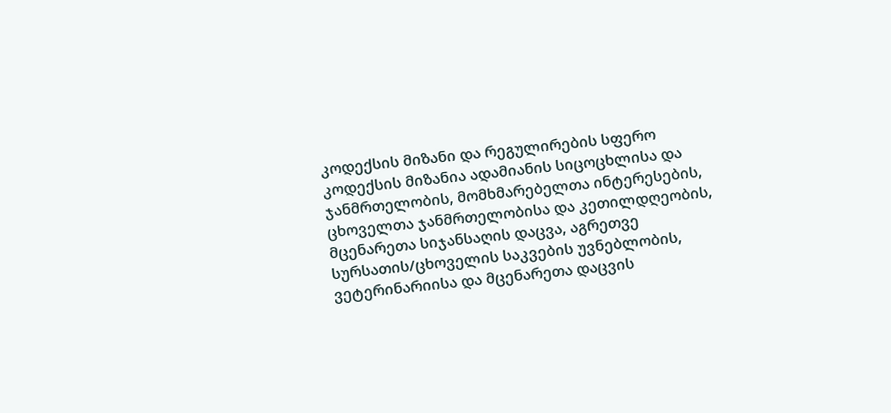კოდექსის მიზანი და რეგულირების სფერო
კოდექსის მიზანია ადამიანის სიცოცხლისა და ჯანმრთელობის, მომხმარებელთა ინტერესების, ცხოველთა ჯანმრთელობისა და კეთილდღეობის, მცენარეთა სიჯანსაღის დაცვა, აგრეთვე სურსათის/ცხოველის საკვების უვნებლობის, ვეტერინარიისა და მცენარეთა დაცვის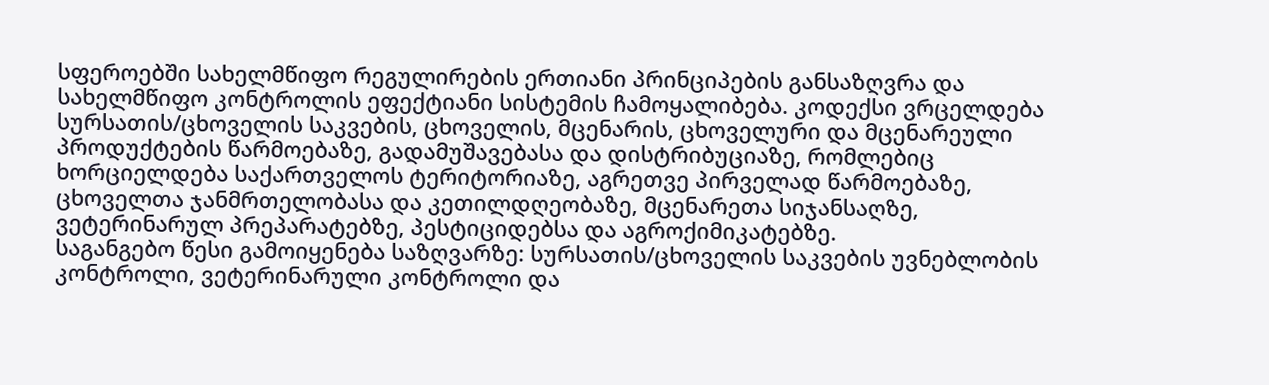სფეროებში სახელმწიფო რეგულირების ერთიანი პრინციპების განსაზღვრა და სახელმწიფო კონტროლის ეფექტიანი სისტემის ჩამოყალიბება. კოდექსი ვრცელდება სურსათის/ცხოველის საკვების, ცხოველის, მცენარის, ცხოველური და მცენარეული პროდუქტების წარმოებაზე, გადამუშავებასა და დისტრიბუციაზე, რომლებიც ხორციელდება საქართველოს ტერიტორიაზე, აგრეთვე პირველად წარმოებაზე, ცხოველთა ჯანმრთელობასა და კეთილდღეობაზე, მცენარეთა სიჯანსაღზე, ვეტერინარულ პრეპარატებზე, პესტიციდებსა და აგროქიმიკატებზე.
საგანგებო წესი გამოიყენება საზღვარზე: სურსათის/ცხოველის საკვების უვნებლობის კონტროლი, ვეტერინარული კონტროლი და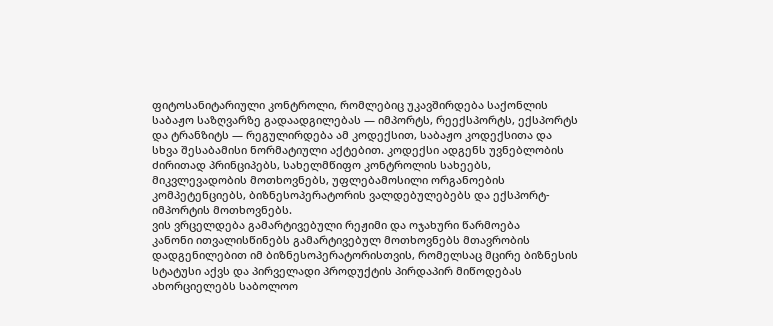ფიტოსანიტარიული კონტროლი, რომლებიც უკავშირდება საქონლის საბაჟო საზღვარზე გადაადგილებას — იმპორტს, რეექსპორტს, ექსპორტს და ტრანზიტს — რეგულირდება ამ კოდექსით, საბაჟო კოდექსითა და სხვა შესაბამისი ნორმატიული აქტებით. კოდექსი ადგენს უვნებლობის ძირითად პრინციპებს, სახელმწიფო კონტროლის სახეებს, მიკვლევადობის მოთხოვნებს, უფლებამოსილი ორგანოების კომპეტენციებს, ბიზნესოპერატორის ვალდებულებებს და ექსპორტ-იმპორტის მოთხოვნებს.
ვის ვრცელდება გამარტივებული რეჟიმი და ოჯახური წარმოება
კანონი ითვალისწინებს გამარტივებულ მოთხოვნებს მთავრობის დადგენილებით იმ ბიზნესოპერატორისთვის, რომელსაც მცირე ბიზნესის სტატუსი აქვს და პირველადი პროდუქტის პირდაპირ მიწოდებას ახორციელებს საბოლოო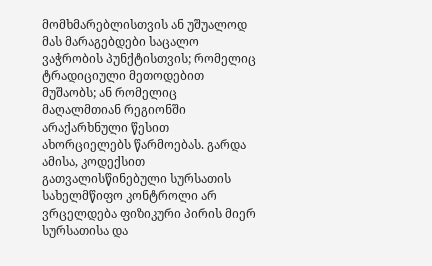მომხმარებლისთვის ან უშუალოდ მას მარაგებდები საცალო ვაჭრობის პუნქტისთვის; რომელიც ტრადიციული მეთოდებით მუშაობს; ან რომელიც მაღალმთიან რეგიონში არაქარხნული წესით ახორციელებს წარმოებას. გარდა ამისა, კოდექსით გათვალისწინებული სურსათის სახელმწიფო კონტროლი არ ვრცელდება ფიზიკური პირის მიერ სურსათისა და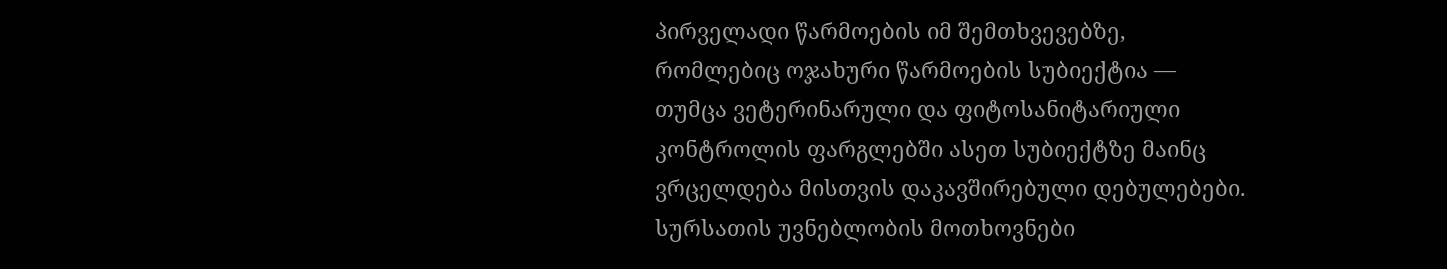პირველადი წარმოების იმ შემთხვევებზე, რომლებიც ოჯახური წარმოების სუბიექტია — თუმცა ვეტერინარული და ფიტოსანიტარიული კონტროლის ფარგლებში ასეთ სუბიექტზე მაინც ვრცელდება მისთვის დაკავშირებული დებულებები.
სურსათის უვნებლობის მოთხოვნები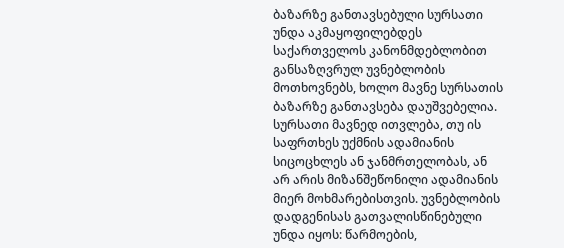ბაზარზე განთავსებული სურსათი უნდა აკმაყოფილებდეს საქართველოს კანონმდებლობით განსაზღვრულ უვნებლობის მოთხოვნებს, ხოლო მავნე სურსათის ბაზარზე განთავსება დაუშვებელია. სურსათი მავნედ ითვლება, თუ ის საფრთხეს უქმნის ადამიანის სიცოცხლეს ან ჯანმრთელობას, ან არ არის მიზანშეწონილი ადამიანის მიერ მოხმარებისთვის. უვნებლობის დადგენისას გათვალისწინებული უნდა იყოს: წარმოების,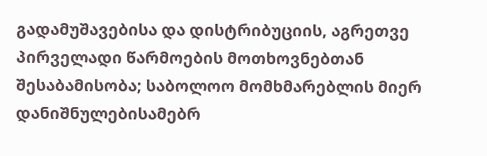გადამუშავებისა და დისტრიბუციის, აგრეთვე პირველადი წარმოების მოთხოვნებთან შესაბამისობა; საბოლოო მომხმარებლის მიერ დანიშნულებისამებრ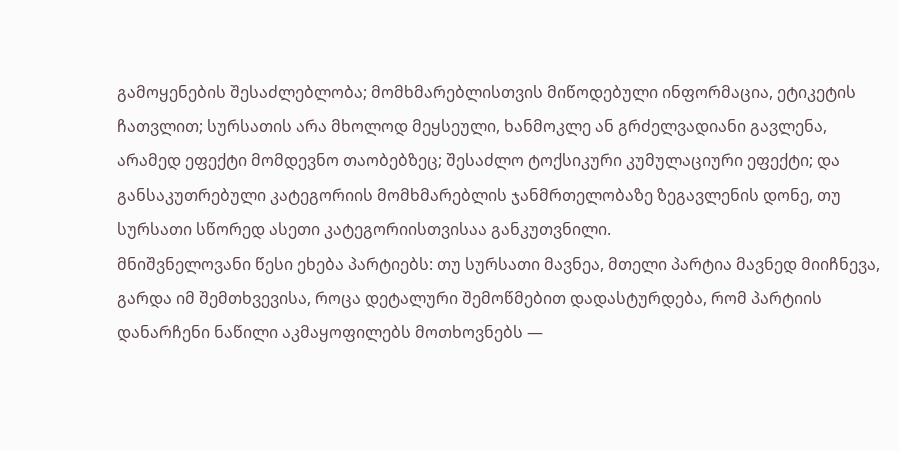გამოყენების შესაძლებლობა; მომხმარებლისთვის მიწოდებული ინფორმაცია, ეტიკეტის ჩათვლით; სურსათის არა მხოლოდ მეყსეული, ხანმოკლე ან გრძელვადიანი გავლენა, არამედ ეფექტი მომდევნო თაობებზეც; შესაძლო ტოქსიკური კუმულაციური ეფექტი; და განსაკუთრებული კატეგორიის მომხმარებლის ჯანმრთელობაზე ზეგავლენის დონე, თუ სურსათი სწორედ ასეთი კატეგორიისთვისაა განკუთვნილი.
მნიშვნელოვანი წესი ეხება პარტიებს: თუ სურსათი მავნეა, მთელი პარტია მავნედ მიიჩნევა, გარდა იმ შემთხვევისა, როცა დეტალური შემოწმებით დადასტურდება, რომ პარტიის დანარჩენი ნაწილი აკმაყოფილებს მოთხოვნებს —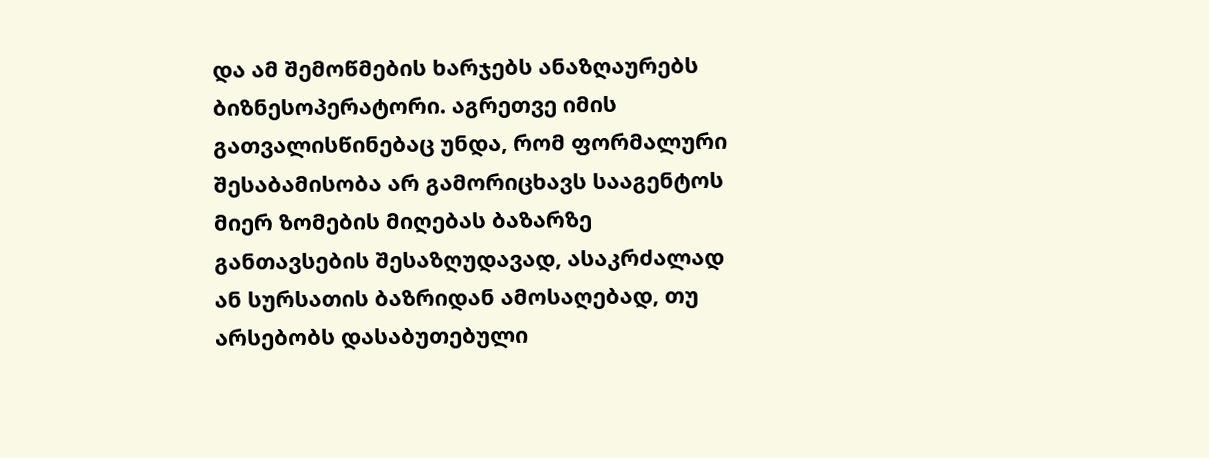და ამ შემოწმების ხარჯებს ანაზღაურებს ბიზნესოპერატორი. აგრეთვე იმის გათვალისწინებაც უნდა, რომ ფორმალური შესაბამისობა არ გამორიცხავს სააგენტოს მიერ ზომების მიღებას ბაზარზე განთავსების შესაზღუდავად, ასაკრძალად ან სურსათის ბაზრიდან ამოსაღებად, თუ არსებობს დასაბუთებული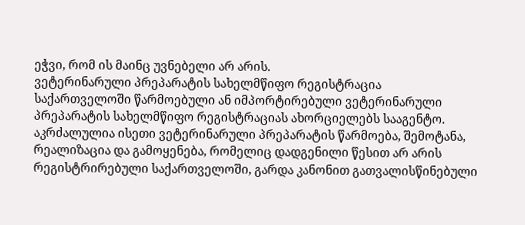ეჭვი, რომ ის მაინც უვნებელი არ არის.
ვეტერინარული პრეპარატის სახელმწიფო რეგისტრაცია
საქართველოში წარმოებული ან იმპორტირებული ვეტერინარული პრეპარატის სახელმწიფო რეგისტრაციას ახორციელებს სააგენტო. აკრძალულია ისეთი ვეტერინარული პრეპარატის წარმოება, შემოტანა, რეალიზაცია და გამოყენება, რომელიც დადგენილი წესით არ არის რეგისტრირებული საქართველოში, გარდა კანონით გათვალისწინებული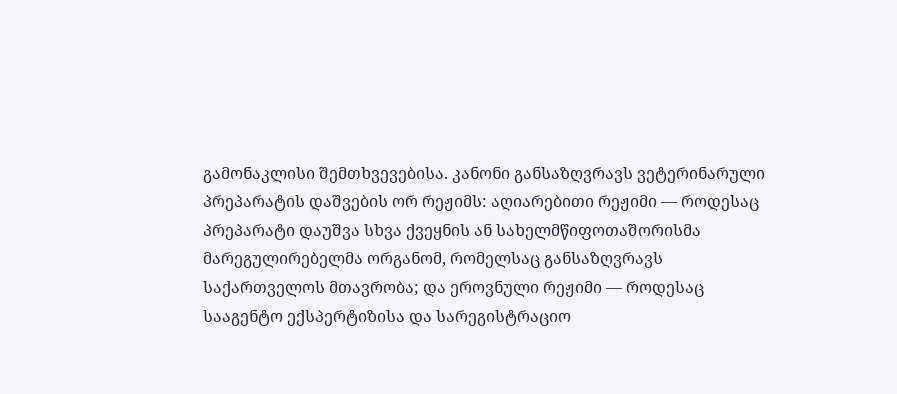გამონაკლისი შემთხვევებისა. კანონი განსაზღვრავს ვეტერინარული პრეპარატის დაშვების ორ რეჟიმს: აღიარებითი რეჟიმი — როდესაც პრეპარატი დაუშვა სხვა ქვეყნის ან სახელმწიფოთაშორისმა მარეგულირებელმა ორგანომ, რომელსაც განსაზღვრავს საქართველოს მთავრობა; და ეროვნული რეჟიმი — როდესაც სააგენტო ექსპერტიზისა და სარეგისტრაციო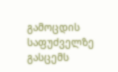გამოცდის საფუძველზე გასცემს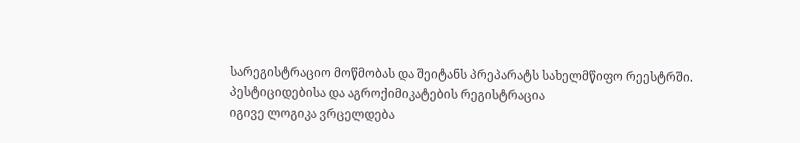სარეგისტრაციო მოწმობას და შეიტანს პრეპარატს სახელმწიფო რეესტრში.
პესტიციდებისა და აგროქიმიკატების რეგისტრაცია
იგივე ლოგიკა ვრცელდება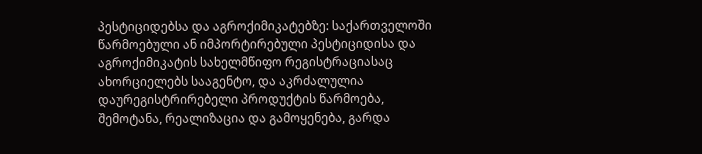პესტიციდებსა და აგროქიმიკატებზე: საქართველოში წარმოებული ან იმპორტირებული პესტიციდისა და აგროქიმიკატის სახელმწიფო რეგისტრაციასაც ახორციელებს სააგენტო, და აკრძალულია დაურეგისტრირებელი პროდუქტის წარმოება, შემოტანა, რეალიზაცია და გამოყენება, გარდა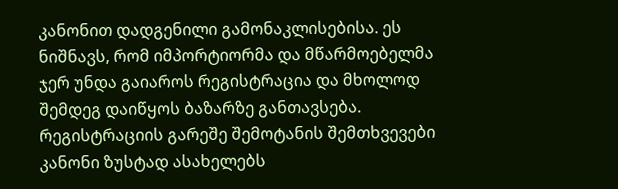კანონით დადგენილი გამონაკლისებისა. ეს ნიშნავს, რომ იმპორტიორმა და მწარმოებელმა ჯერ უნდა გაიაროს რეგისტრაცია და მხოლოდ შემდეგ დაიწყოს ბაზარზე განთავსება.
რეგისტრაციის გარეშე შემოტანის შემთხვევები
კანონი ზუსტად ასახელებს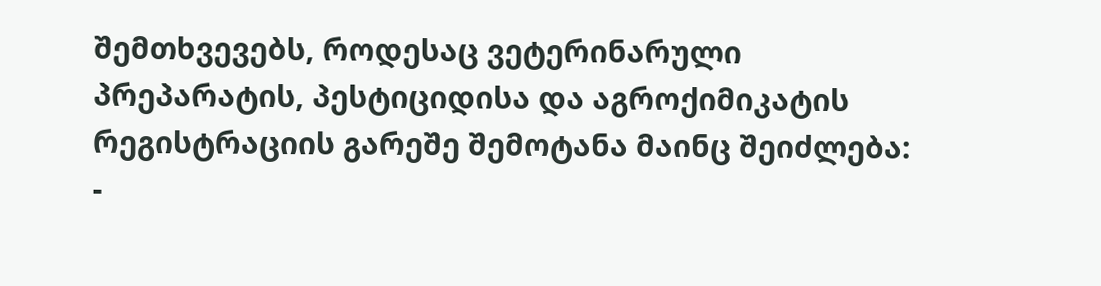შემთხვევებს, როდესაც ვეტერინარული პრეპარატის, პესტიციდისა და აგროქიმიკატის რეგისტრაციის გარეშე შემოტანა მაინც შეიძლება:
-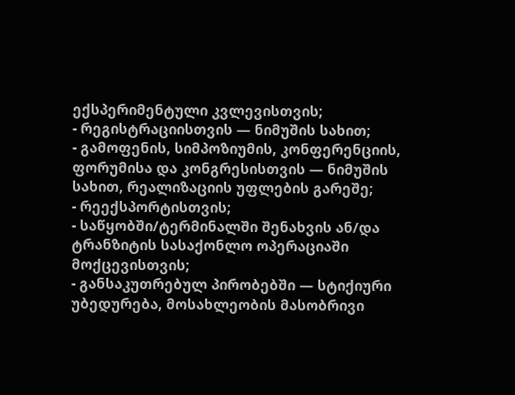ექსპერიმენტული კვლევისთვის;
- რეგისტრაციისთვის — ნიმუშის სახით;
- გამოფენის, სიმპოზიუმის, კონფერენციის, ფორუმისა და კონგრესისთვის — ნიმუშის სახით, რეალიზაციის უფლების გარეშე;
- რეექსპორტისთვის;
- საწყობში/ტერმინალში შენახვის ან/და ტრანზიტის სასაქონლო ოპერაციაში მოქცევისთვის;
- განსაკუთრებულ პირობებში — სტიქიური უბედურება, მოსახლეობის მასობრივი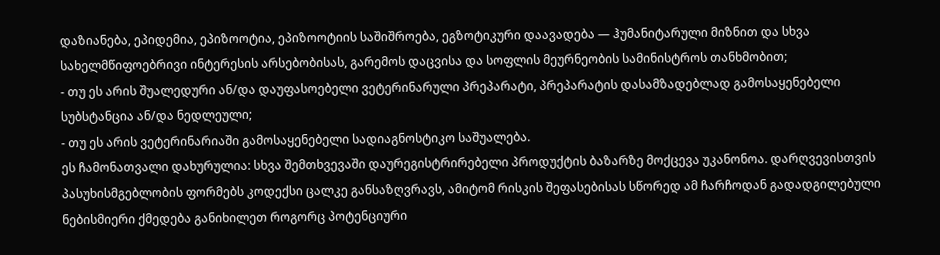დაზიანება, ეპიდემია, ეპიზოოტია, ეპიზოოტიის საშიშროება, ეგზოტიკური დაავადება — ჰუმანიტარული მიზნით და სხვა სახელმწიფოებრივი ინტერესის არსებობისას, გარემოს დაცვისა და სოფლის მეურნეობის სამინისტროს თანხმობით;
- თუ ეს არის შუალედური ან/და დაუფასოებელი ვეტერინარული პრეპარატი, პრეპარატის დასამზადებლად გამოსაყენებელი სუბსტანცია ან/და ნედლეული;
- თუ ეს არის ვეტერინარიაში გამოსაყენებელი სადიაგნოსტიკო საშუალება.
ეს ჩამონათვალი დახურულია: სხვა შემთხვევაში დაურეგისტრირებელი პროდუქტის ბაზარზე მოქცევა უკანონოა. დარღვევისთვის პასუხისმგებლობის ფორმებს კოდექსი ცალკე განსაზღვრავს, ამიტომ რისკის შეფასებისას სწორედ ამ ჩარჩოდან გადადგილებული ნებისმიერი ქმედება განიხილეთ როგორც პოტენციური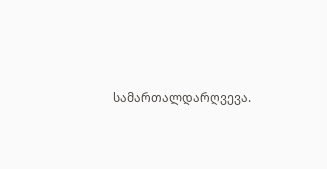სამართალდარღვევა.